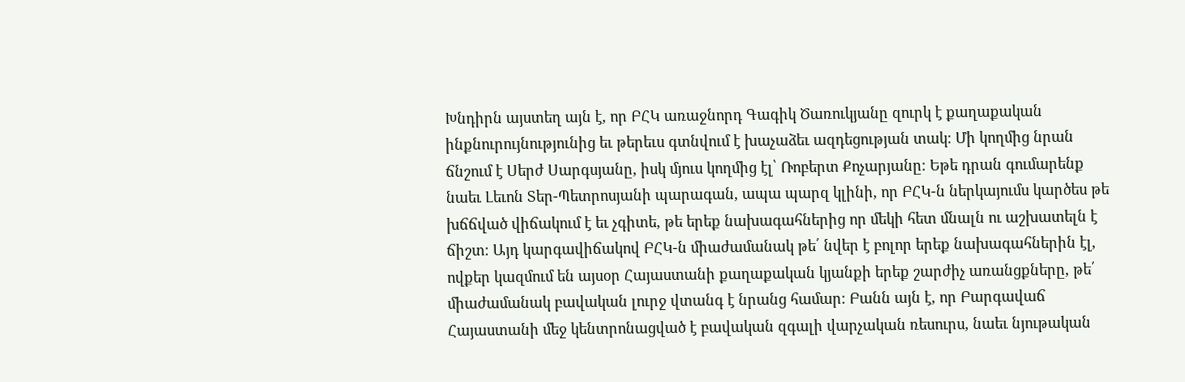Խնդիրն այստեղ այն է, որ ԲՀԿ առաջնորդ Գագիկ Ծառուկյանը զուրկ է քաղաքական ինքնուրույնությունից եւ թերեւս գտնվում է խաչաձեւ ազդեցության տակ։ Մի կողմից նրան ճնշում է Սերժ Սարգսյանը, իսկ մյուս կողմից էլ՝ Ռոբերտ Քոչարյանը։ Եթե դրան գումարենք նաեւ Լեւոն Տեր-Պետրոսյանի պարագան, ապա պարզ կլինի, որ ԲՀԿ-ն ներկայումս կարծես թե խճճված վիճակում է եւ չգիտե, թե երեք նախագահներից որ մեկի հետ մնալն ու աշխատելն է ճիշտ։ Այդ կարգավիճակով ԲՀԿ-ն միաժամանակ թե՛ նվեր է բոլոր երեք նախագահներին էլ, ովքեր կազմում են այսօր Հայաստանի քաղաքական կյանքի երեք շարժիչ առանցքները, թե՛ միաժամանակ բավական լուրջ վտանգ է նրանց համար։ Բանն այն է, որ Բարգավաճ Հայաստանի մեջ կենտրոնացված է բավական զգալի վարչական ռեսուրս, նաեւ նյութական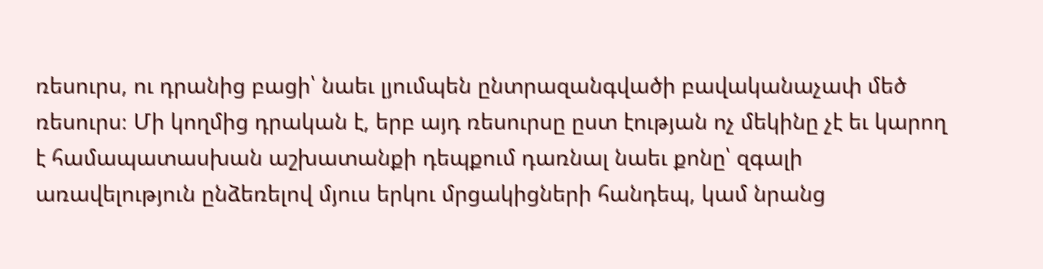ռեսուրս, ու դրանից բացի՝ նաեւ լյումպեն ընտրազանգվածի բավականաչափ մեծ ռեսուրս։ Մի կողմից դրական է, երբ այդ ռեսուրսը ըստ էության ոչ մեկինը չէ եւ կարող է համապատասխան աշխատանքի դեպքում դառնալ նաեւ քոնը՝ զգալի առավելություն ընձեռելով մյուս երկու մրցակիցների հանդեպ, կամ նրանց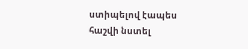ստիպելով էապես հաշվի նստել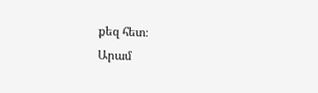քեզ հետ։
Արամ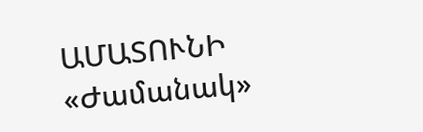ԱՄԱՏՈՒՆԻ
«Ժամանակ»